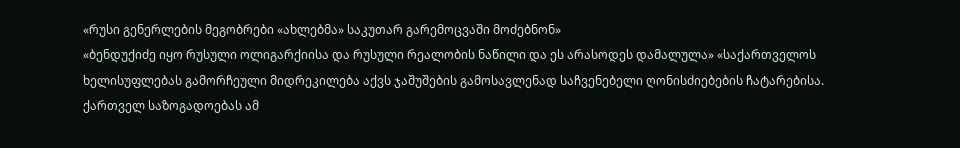«რუსი გენერლების მეგობრები «ახლებმა» საკუთარ გარემოცვაში მოძებნონ»
«ბენდუქიძე იყო რუსული ოლიგარქიისა და რუსული რეალობის ნაწილი და ეს არასოდეს დამალულა» «საქართველოს ხელისუფლებას გამორჩეული მიდრეკილება აქვს ჯაშუშების გამოსავლენად საჩვენებელი ღონისძიებების ჩატარებისა. ქართველ საზოგადოებას ამ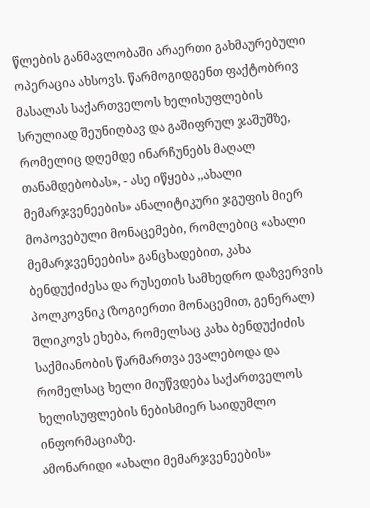წლების განმავლობაში არაერთი გახმაურებული ოპერაცია ახსოვს. წარმოგიდგენთ ფაქტობრივ მასალას საქართველოს ხელისუფლების სრულიად შეუნიღბავ და გაშიფრულ ჯაშუშზე, რომელიც დღემდე ინარჩუნებს მაღალ თანამდებობას», - ასე იწყება ,,ახალი მემარჯვენეების» ანალიტიკური ჯგუფის მიერ მოპოვებული მონაცემები, რომლებიც «ახალი მემარჯვენეების» განცხადებით, კახა ბენდუქიძესა და რუსეთის სამხედრო დაზვერვის პოლკოვნიკ (ზოგიერთი მონაცემით, გენერალ) შლიკოვს ეხება, რომელსაც კახა ბენდუქიძის საქმიანობის წარმართვა ევალებოდა და რომელსაც ხელი მიუწვდება საქართველოს ხელისუფლების ნებისმიერ საიდუმლო ინფორმაციაზე.
ამონარიდი «ახალი მემარჯვენეების»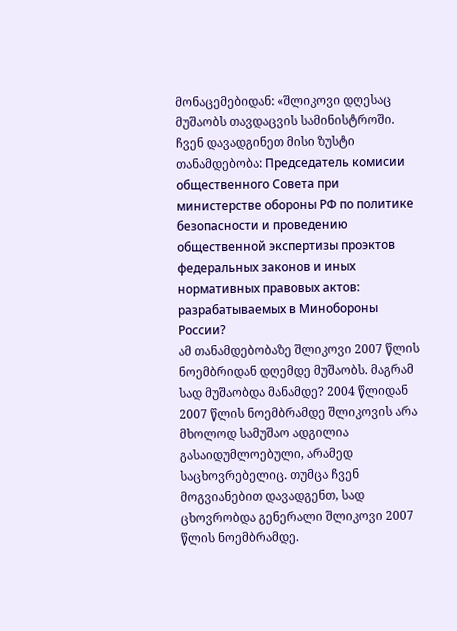მონაცემებიდან: «შლიკოვი დღესაც მუშაობს თავდაცვის სამინისტროში. ჩვენ დავადგინეთ მისი ზუსტი თანამდებობა: Председатель комисии общественного Совета при министерстве обороны РФ по политике безопасности и проведению общественной экспертизы проэктов федеральных законов и иных нормативных правовых актов: разрабатываемых в Минобороны России?
ამ თანამდებობაზე შლიკოვი 2007 წლის ნოემბრიდან დღემდე მუშაობს. მაგრამ სად მუშაობდა მანამდე? 2004 წლიდან 2007 წლის ნოემბრამდე შლიკოვის არა მხოლოდ სამუშაო ადგილია გასაიდუმლოებული, არამედ საცხოვრებელიც. თუმცა ჩვენ მოგვიანებით დავადგენთ, სად ცხოვრობდა გენერალი შლიკოვი 2007 წლის ნოემბრამდე.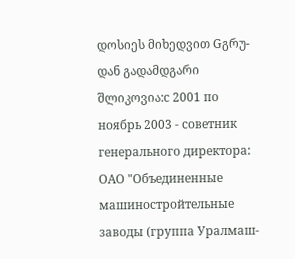დოსიეს მიხედვით Gგრუ-დან გადამდგარი შლიკოვია:с 2001 по ноябрь 2003 - советник генерального директора: ОАО "Объединенные машиностройтельные заводы (группа Уралмаш-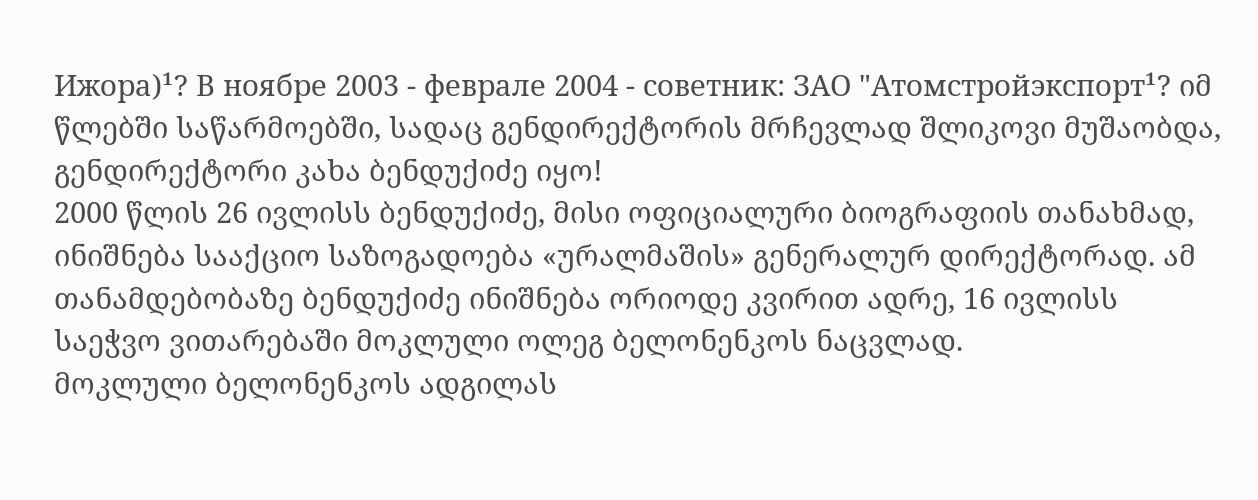Ижора)¹? В ноябре 2003 - феврале 2004 - советник: ЗАО "Атомстройэкспорт¹? იმ წლებში საწარმოებში, სადაც გენდირექტორის მრჩევლად შლიკოვი მუშაობდა, გენდირექტორი კახა ბენდუქიძე იყო!
2000 წლის 26 ივლისს ბენდუქიძე, მისი ოფიციალური ბიოგრაფიის თანახმად, ინიშნება სააქციო საზოგადოება «ურალმაშის» გენერალურ დირექტორად. ამ თანამდებობაზე ბენდუქიძე ინიშნება ორიოდე კვირით ადრე, 16 ივლისს საეჭვო ვითარებაში მოკლული ოლეგ ბელონენკოს ნაცვლად.
მოკლული ბელონენკოს ადგილას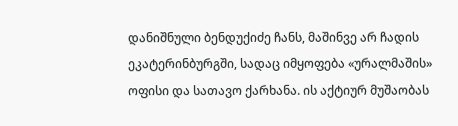დანიშნული ბენდუქიძე ჩანს, მაშინვე არ ჩადის ეკატერინბურგში, სადაც იმყოფება «ურალმაშის» ოფისი და სათავო ქარხანა. ის აქტიურ მუშაობას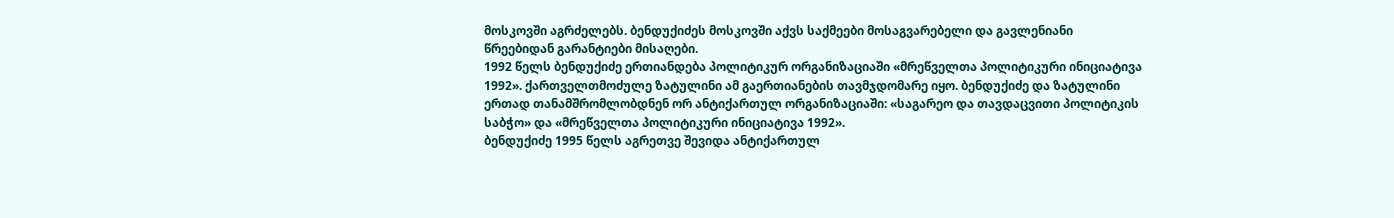მოსკოვში აგრძელებს. ბენდუქიძეს მოსკოვში აქვს საქმეები მოსაგვარებელი და გავლენიანი წრეებიდან გარანტიები მისაღები.
1992 წელს ბენდუქიძე ერთიანდება პოლიტიკურ ორგანიზაციაში «მრეწველთა პოლიტიკური ინიციატივა 1992». ქართველთმოძულე ზატულინი ამ გაერთიანების თავმჯდომარე იყო. ბენდუქიძე და ზატულინი ერთად თანამშრომლობდნენ ორ ანტიქართულ ორგანიზაციაში: «საგარეო და თავდაცვითი პოლიტიკის საბჭო» და «მრეწველთა პოლიტიკური ინიციატივა 1992».
ბენდუქიძე 1995 წელს აგრეთვე შევიდა ანტიქართულ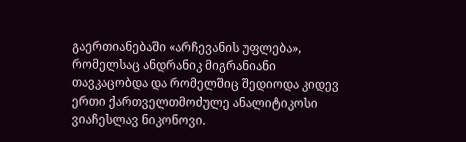გაერთიანებაში «არჩევანის უფლება», რომელსაც ანდრანიკ მიგრანიანი თავკაცობდა და რომელშიც შედიოდა კიდევ ერთი ქართველთმოძულე ანალიტიკოსი ვიაჩესლავ ნიკონოვი.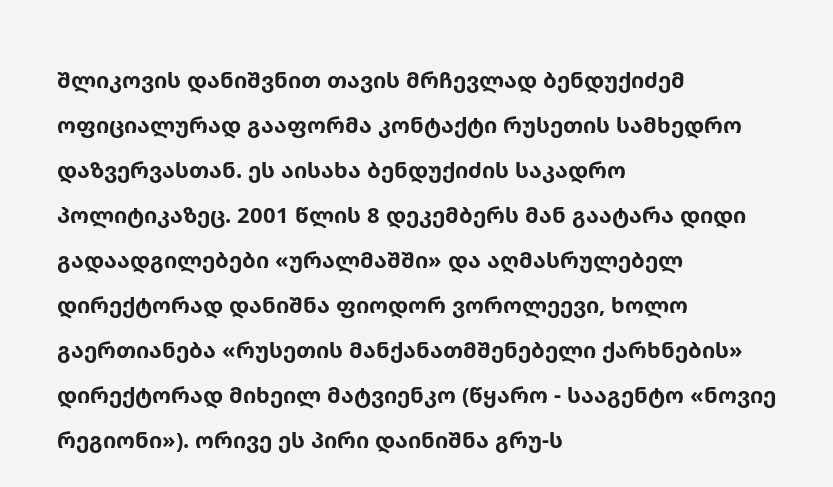შლიკოვის დანიშვნით თავის მრჩევლად ბენდუქიძემ ოფიციალურად გააფორმა კონტაქტი რუსეთის სამხედრო დაზვერვასთან. ეს აისახა ბენდუქიძის საკადრო პოლიტიკაზეც. 2001 წლის 8 დეკემბერს მან გაატარა დიდი გადაადგილებები «ურალმაშში» და აღმასრულებელ დირექტორად დანიშნა ფიოდორ ვოროლეევი, ხოლო გაერთიანება «რუსეთის მანქანათმშენებელი ქარხნების» დირექტორად მიხეილ მატვიენკო (წყარო - სააგენტო «ნოვიე რეგიონი»). ორივე ეს პირი დაინიშნა გრუ-ს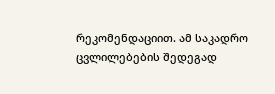რეკომენდაციით. ამ საკადრო ცვლილებების შედეგად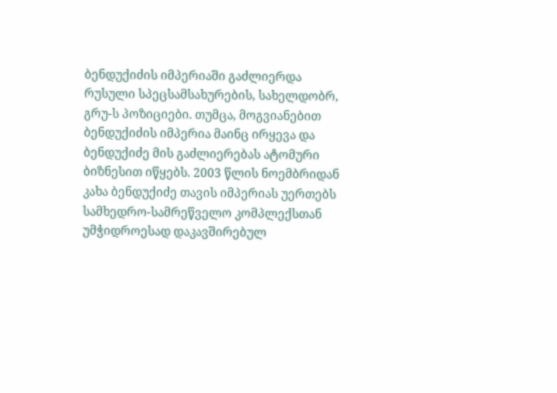ბენდუქიძის იმპერიაში გაძლიერდა რუსული სპეცსამსახურების, სახელდობრ, გრუ-ს პოზიციები. თუმცა, მოგვიანებით ბენდუქიძის იმპერია მაინც ირყევა და ბენდუქიძე მის გაძლიერებას ატომური ბიზნესით იწყებს. 2003 წლის ნოემბრიდან კახა ბენდუქიძე თავის იმპერიას უერთებს სამხედრო-სამრეწველო კომპლექსთან უმჭიდროესად დაკავშირებულ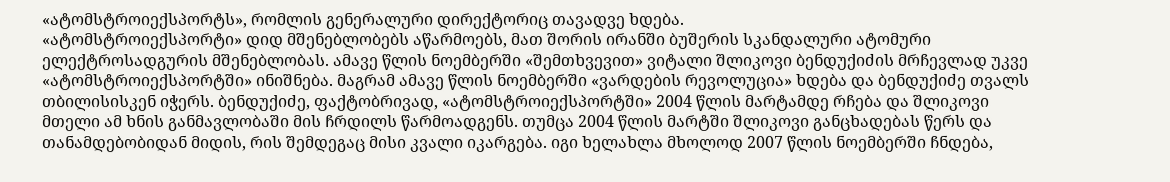«ატომსტროიექსპორტს», რომლის გენერალური დირექტორიც თავადვე ხდება.
«ატომსტროიექსპორტი» დიდ მშენებლობებს აწარმოებს, მათ შორის ირანში ბუშერის სკანდალური ატომური ელექტროსადგურის მშენებლობას. ამავე წლის ნოემბერში «შემთხვევით» ვიტალი შლიკოვი ბენდუქიძის მრჩევლად უკვე «ატომსტროიექსპორტში» ინიშნება. მაგრამ ამავე წლის ნოემბერში «ვარდების რევოლუცია» ხდება და ბენდუქიძე თვალს თბილისისკენ იჭერს. ბენდუქიძე, ფაქტობრივად, «ატომსტროიექსპორტში» 2004 წლის მარტამდე რჩება და შლიკოვი მთელი ამ ხნის განმავლობაში მის ჩრდილს წარმოადგენს. თუმცა 2004 წლის მარტში შლიკოვი განცხადებას წერს და თანამდებობიდან მიდის, რის შემდეგაც მისი კვალი იკარგება. იგი ხელახლა მხოლოდ 2007 წლის ნოემბერში ჩნდება,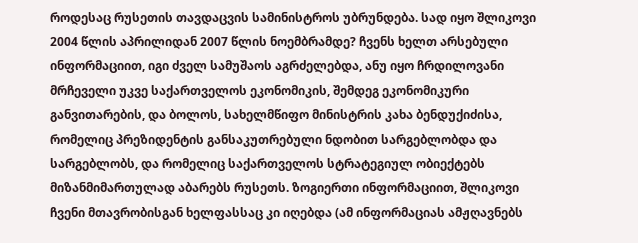როდესაც რუსეთის თავდაცვის სამინისტროს უბრუნდება. სად იყო შლიკოვი 2004 წლის აპრილიდან 2007 წლის ნოემბრამდე? ჩვენს ხელთ არსებული ინფორმაციით, იგი ძველ სამუშაოს აგრძელებდა, ანუ იყო ჩრდილოვანი მრჩეველი უკვე საქართველოს ეკონომიკის, შემდეგ ეკონომიკური განვითარების, და ბოლოს, სახელმწიფო მინისტრის კახა ბენდუქიძისა, რომელიც პრეზიდენტის განსაკუთრებული ნდობით სარგებლობდა და სარგებლობს, და რომელიც საქართველოს სტრატეგიულ ობიექტებს მიზანმიმართულად აბარებს რუსეთს. ზოგიერთი ინფორმაციით, შლიკოვი ჩვენი მთავრობისგან ხელფასსაც კი იღებდა (ამ ინფორმაციას ამჟღავნებს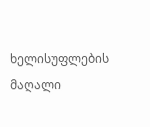ხელისუფლების მაღალი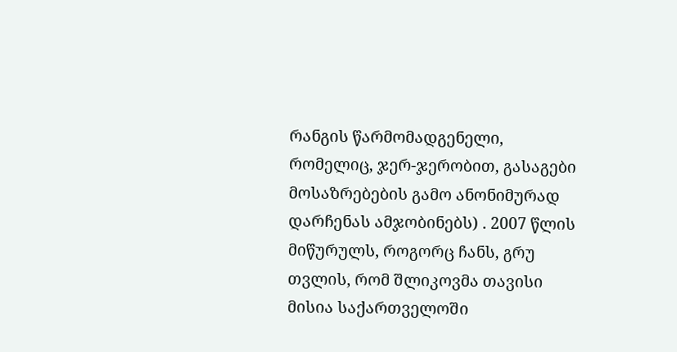რანგის წარმომადგენელი, რომელიც, ჯერ-ჯერობით, გასაგები მოსაზრებების გამო ანონიმურად დარჩენას ამჯობინებს) . 2007 წლის მიწურულს, როგორც ჩანს, გრუ თვლის, რომ შლიკოვმა თავისი მისია საქართველოში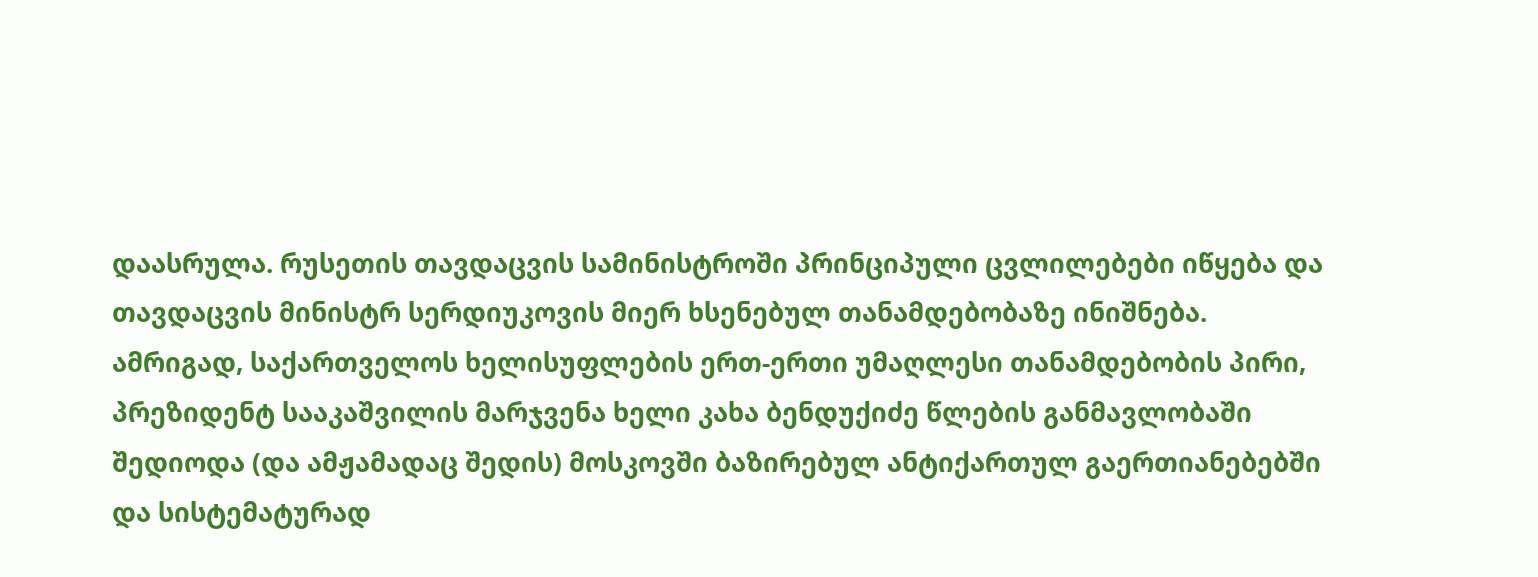დაასრულა. რუსეთის თავდაცვის სამინისტროში პრინციპული ცვლილებები იწყება და თავდაცვის მინისტრ სერდიუკოვის მიერ ხსენებულ თანამდებობაზე ინიშნება.
ამრიგად, საქართველოს ხელისუფლების ერთ-ერთი უმაღლესი თანამდებობის პირი, პრეზიდენტ სააკაშვილის მარჯვენა ხელი კახა ბენდუქიძე წლების განმავლობაში შედიოდა (და ამჟამადაც შედის) მოსკოვში ბაზირებულ ანტიქართულ გაერთიანებებში და სისტემატურად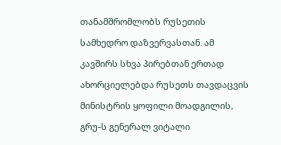თანამშრომლობს რუსეთის სამხედრო დაზვერვასთან. ამ კავშირს სხვა პირებთან ერთად ახორციელებდა რუსეთს თავდაცვის მინისტრის ყოფილი მოადგილის, გრუ-ს გენერალ ვიტალი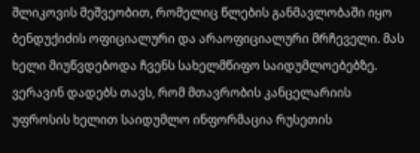შლიკოვის მეშვეობით, რომელიც წლების განმავლობაში იყო ბენდუქიძის ოფიციალური და არაოფიციალური მრჩეველი. მას ხელი მიუწვდებოდა ჩვენს სახელმწიფო საიდუმლოებებზე. ვერავინ დადებს თავს, რომ მთავრობის კანცელარიის უფროსის ხელით საიდუმლო ინფორმაცია რუსეთის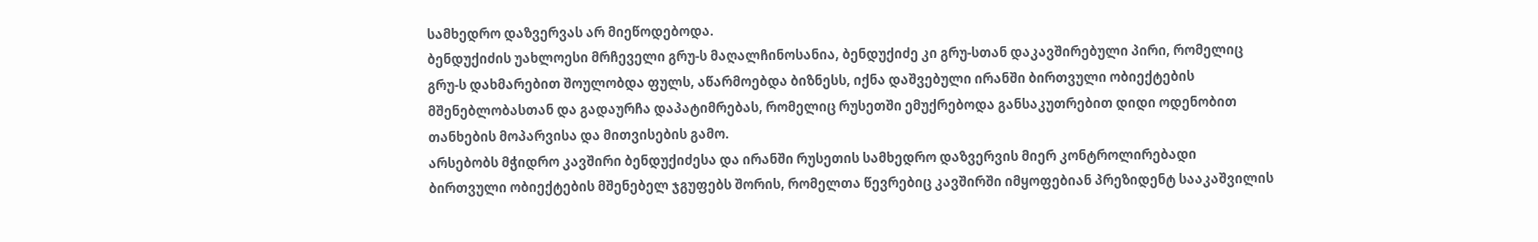სამხედრო დაზვერვას არ მიეწოდებოდა.
ბენდუქიძის უახლოესი მრჩეველი გრუ-ს მაღალჩინოსანია, ბენდუქიძე კი გრუ-სთან დაკავშირებული პირი, რომელიც გრუ-ს დახმარებით შოულობდა ფულს, აწარმოებდა ბიზნესს, იქნა დაშვებული ირანში ბირთვული ობიექტების მშენებლობასთან და გადაურჩა დაპატიმრებას, რომელიც რუსეთში ემუქრებოდა განსაკუთრებით დიდი ოდენობით თანხების მოპარვისა და მითვისების გამო.
არსებობს მჭიდრო კავშირი ბენდუქიძესა და ირანში რუსეთის სამხედრო დაზვერვის მიერ კონტროლირებადი ბირთვული ობიექტების მშენებელ ჯგუფებს შორის, რომელთა წევრებიც კავშირში იმყოფებიან პრეზიდენტ სააკაშვილის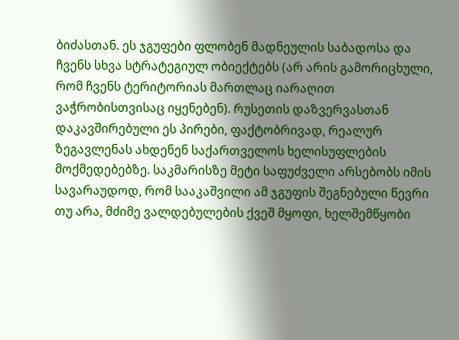ბიძასთან. ეს ჯგუფები ფლობენ მადნეულის საბადოსა და ჩვენს სხვა სტრატეგიულ ობიექტებს (არ არის გამორიცხული, რომ ჩვენს ტერიტორიას მართლაც იარაღით ვაჭრობისთვისაც იყენებენ). რუსეთის დაზვერვასთან დაკავშირებული ეს პირები, ფაქტობრივად, რეალურ ზეგავლენას ახდენენ საქართველოს ხელისუფლების მოქმედებებზე. საკმარისზე მეტი საფუძველი არსებობს იმის სავარაუდოდ, რომ სააკაშვილი ამ ჯგუფის შეგნებული წევრი თუ არა, მძიმე ვალდებულების ქვეშ მყოფი, ხელშემწყობი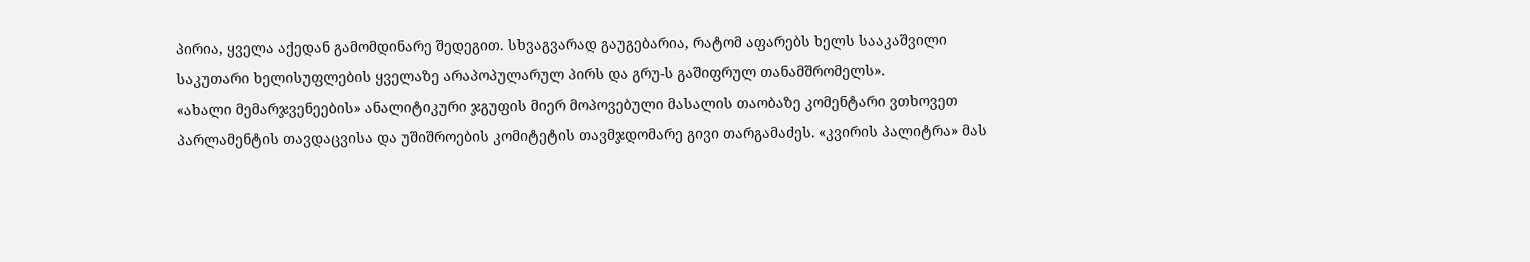პირია, ყველა აქედან გამომდინარე შედეგით. სხვაგვარად გაუგებარია, რატომ აფარებს ხელს სააკაშვილი საკუთარი ხელისუფლების ყველაზე არაპოპულარულ პირს და გრუ-ს გაშიფრულ თანამშრომელს».
«ახალი მემარჯვენეების» ანალიტიკური ჯგუფის მიერ მოპოვებული მასალის თაობაზე კომენტარი ვთხოვეთ პარლამენტის თავდაცვისა და უშიშროების კომიტეტის თავმჯდომარე გივი თარგამაძეს. «კვირის პალიტრა» მას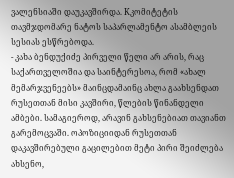ვალენსიაში დაუკავშირდა. Kკომიტეტის თავმჯდომარე ნატოს საპარლამენტო ასამბლეის სესიას ესწრებოდა.
- კახა ბენდუქიძე პირველი წელი არ არის, რაც საქართველოშია და საინტერესოა, რომ «ახალ მემარჯვენეებს» მაინცდამაინც ახლა გაახსენდათ რუსეთთან მისი კავშირი, წლების წინანდელი ამბები. სამაგიეროდ, არავინ გახსენებიათ თავიანთ გარემოცვაში. ოპოზიციიდან რუსეთთან დაკავშირებული გაცილებით მეტი პირი შეიძლება ახსენო,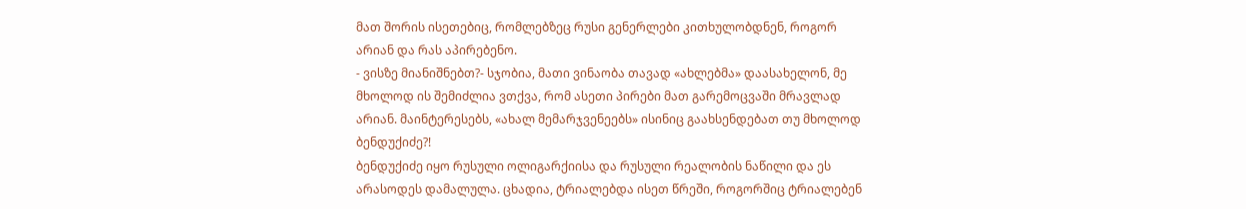მათ შორის ისეთებიც, რომლებზეც რუსი გენერლები კითხულობდნენ, როგორ არიან და რას აპირებენო.
- ვისზე მიანიშნებთ?- სჯობია, მათი ვინაობა თავად «ახლებმა» დაასახელონ, მე მხოლოდ ის შემიძლია ვთქვა, რომ ასეთი პირები მათ გარემოცვაში მრავლად არიან. მაინტერესებს, «ახალ მემარჯვენეებს» ისინიც გაახსენდებათ თუ მხოლოდ ბენდუქიძე?!
ბენდუქიძე იყო რუსული ოლიგარქიისა და რუსული რეალობის ნაწილი და ეს არასოდეს დამალულა. ცხადია, ტრიალებდა ისეთ წრეში, როგორშიც ტრიალებენ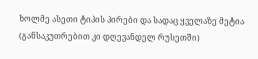ხოლმე ასეთი ტიპის პირები და სადაც ყველაზე მეტია (განსაკუთრებით კი დღევანდელ რუსეთში)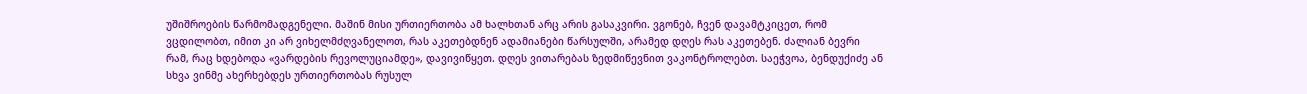უშიშროების წარმომადგენელი. მაშინ მისი ურთიერთობა ამ ხალხთან არც არის გასაკვირი. ვგონებ, ჩვენ დავამტკიცეთ, რომ ვცდილობთ, იმით კი არ ვიხელმძღვანელოთ, რას აკეთებდნენ ადამიანები წარსულში, არამედ დღეს რას აკეთებენ. ძალიან ბევრი რამ, რაც ხდებოდა «ვარდების რევოლუციამდე», დავივიწყეთ. დღეს ვითარებას ზედმიწევნით ვაკონტროლებთ. საეჭვოა, ბენდუქიძე ან სხვა ვინმე ახერხებდეს ურთიერთობას რუსულ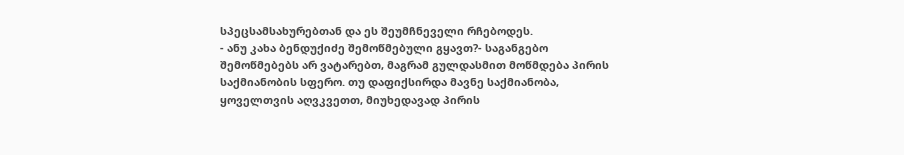სპეცსამსახურებთან და ეს შეუმჩნეველი რჩებოდეს.
- ანუ კახა ბენდუქიძე შემოწმებული გყავთ?- საგანგებო შემოწმებებს არ ვატარებთ, მაგრამ გულდასმით მოწმდება პირის საქმიანობის სფერო. თუ დაფიქსირდა მავნე საქმიანობა, ყოველთვის აღვკვეთთ, მიუხედავად პირის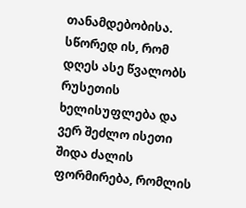თანამდებობისა. სწორედ ის, რომ დღეს ასე წვალობს რუსეთის ხელისუფლება და ვერ შეძლო ისეთი შიდა ძალის ფორმირება, რომლის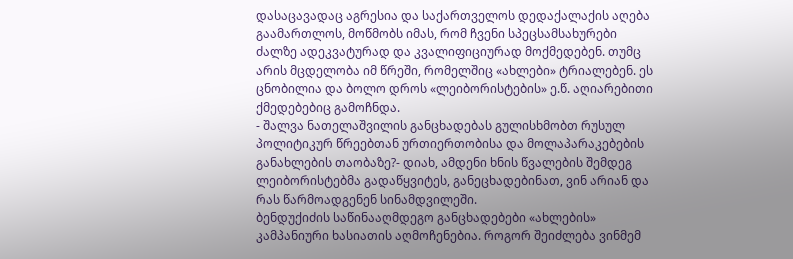დასაცავადაც აგრესია და საქართველოს დედაქალაქის აღება გაამართლოს, მოწმობს იმას, რომ ჩვენი სპეცსამსახურები ძალზე ადეკვატურად და კვალიფიციურად მოქმედებენ. თუმც არის მცდელობა იმ წრეში, რომელშიც «ახლები» ტრიალებენ. ეს ცნობილია და ბოლო დროს «ლეიბორისტების» ე.წ. აღიარებითი ქმედებებიც გამოჩნდა.
- შალვა ნათელაშვილის განცხადებას გულისხმობთ რუსულ პოლიტიკურ წრეებთან ურთიერთობისა და მოლაპარაკებების განახლების თაობაზე?- დიახ, ამდენი ხნის წვალების შემდეგ ლეიბორისტებმა გადაწყვიტეს, განეცხადებინათ, ვინ არიან და რას წარმოადგენენ სინამდვილეში.
ბენდუქიძის საწინააღმდეგო განცხადებები «ახლების» კამპანიური ხასიათის აღმოჩენებია. როგორ შეიძლება ვინმემ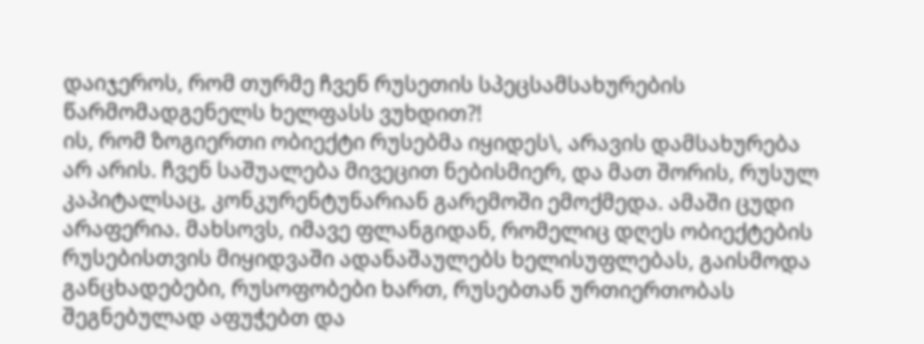დაიჯეროს, რომ თურმე ჩვენ რუსეთის სპეცსამსახურების წარმომადგენელს ხელფასს ვუხდით?!
ის, რომ ზოგიერთი ობიექტი რუსებმა იყიდეს\, არავის დამსახურება არ არის. ჩვენ საშუალება მივეცით ნებისმიერ, და მათ შორის, რუსულ კაპიტალსაც, კონკურენტუნარიან გარემოში ემოქმედა. ამაში ცუდი არაფერია. მახსოვს, იმავე ფლანგიდან, რომელიც დღეს ობიექტების რუსებისთვის მიყიდვაში ადანაშაულებს ხელისუფლებას, გაისმოდა განცხადებები, რუსოფობები ხართ, რუსებთან ურთიერთობას შეგნებულად აფუჭებთ და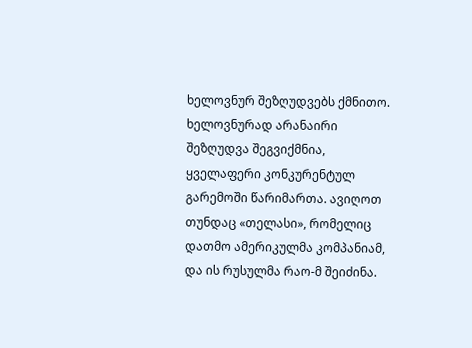ხელოვნურ შეზღუდვებს ქმნითო. ხელოვნურად არანაირი შეზღუდვა შეგვიქმნია, ყველაფერი კონკურენტულ გარემოში წარიმართა. ავიღოთ თუნდაც «თელასი», რომელიც დათმო ამერიკულმა კომპანიამ, და ის რუსულმა რაო-მ შეიძინა.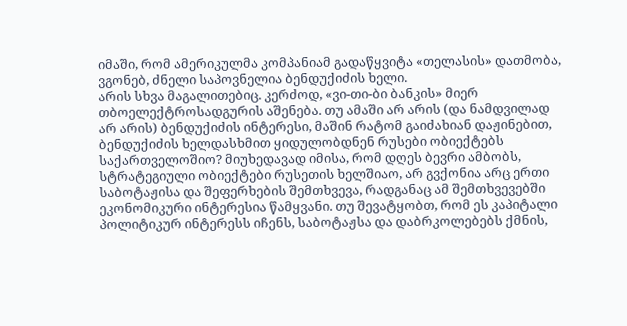იმაში, რომ ამერიკულმა კომპანიამ გადაწყვიტა «თელასის» დათმობა, ვგონებ, ძნელი საპოვნელია ბენდუქიძის ხელი.
არის სხვა მაგალითებიც. კერძოდ, «ვი-თი-ბი ბანკის» მიერ თბოელექტროსადგურის აშენება. თუ ამაში არ არის (და ნამდვილად არ არის) ბენდუქიძის ინტერესი, მაშინ რატომ გაიძახიან დაჟინებით, ბენდუქიძის ხელდასხმით ყიდულობდნენ რუსები ობიექტებს საქართველოშიო? მიუხედავად იმისა, რომ დღეს ბევრი ამბობს, სტრატეგიული ობიექტები რუსეთის ხელშიაო, არ გვქონია არც ერთი საბოტაჟისა და შეფერხების შემთხვევა, რადგანაც ამ შემთხვევებში ეკონომიკური ინტერესია წამყვანი. თუ შევატყობთ, რომ ეს კაპიტალი პოლიტიკურ ინტერესს იჩენს, საბოტაჟსა და დაბრკოლებებს ქმნის,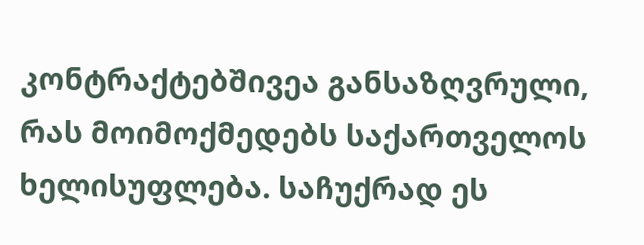კონტრაქტებშივეა განსაზღვრული, რას მოიმოქმედებს საქართველოს ხელისუფლება. საჩუქრად ეს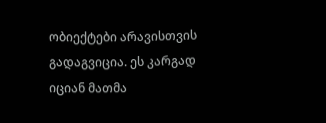ობიექტები არავისთვის გადაგვიცია. ეს კარგად იციან მათმა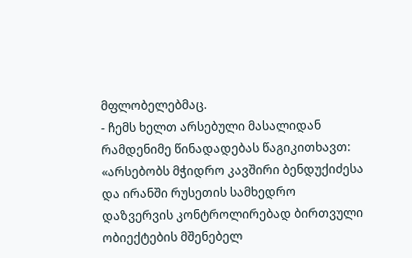მფლობელებმაც.
- ჩემს ხელთ არსებული მასალიდან რამდენიმე წინადადებას წაგიკითხავთ: «არსებობს მჭიდრო კავშირი ბენდუქიძესა და ირანში რუსეთის სამხედრო დაზვერვის კონტროლირებად ბირთვული ობიექტების მშენებელ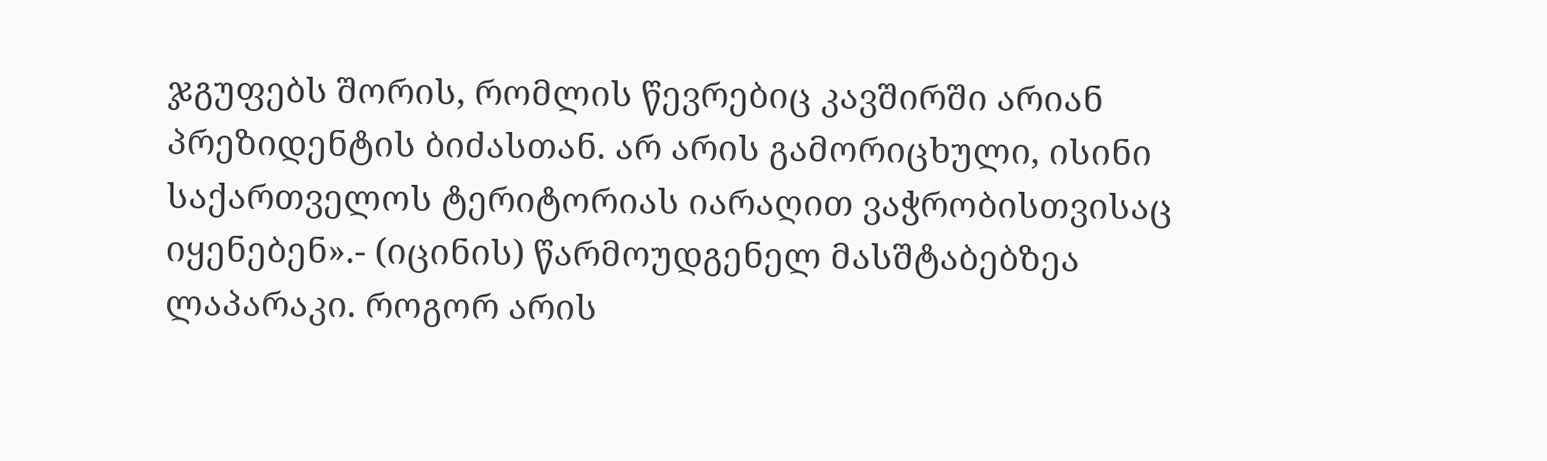ჯგუფებს შორის, რომლის წევრებიც კავშირში არიან პრეზიდენტის ბიძასთან. არ არის გამორიცხული, ისინი საქართველოს ტერიტორიას იარაღით ვაჭრობისთვისაც იყენებენ».- (იცინის) წარმოუდგენელ მასშტაბებზეა ლაპარაკი. როგორ არის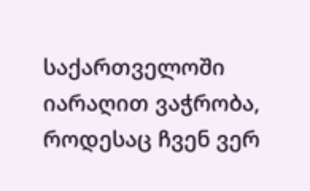საქართველოში იარაღით ვაჭრობა, როდესაც ჩვენ ვერ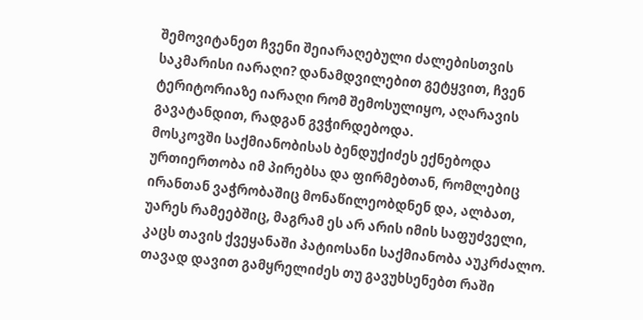შემოვიტანეთ ჩვენი შეიარაღებული ძალებისთვის საკმარისი იარაღი? დანამდვილებით გეტყვით, ჩვენ ტერიტორიაზე იარაღი რომ შემოსულიყო, აღარავის გავატანდით, რადგან გვჭირდებოდა.
მოსკოვში საქმიანობისას ბენდუქიძეს ექნებოდა ურთიერთობა იმ პირებსა და ფირმებთან, რომლებიც ირანთან ვაჭრობაშიც მონაწილეობდნენ და, ალბათ, უარეს რამეებშიც, მაგრამ ეს არ არის იმის საფუძველი, კაცს თავის ქვეყანაში პატიოსანი საქმიანობა აუკრძალო. თავად დავით გამყრელიძეს თუ გავუხსენებთ რაში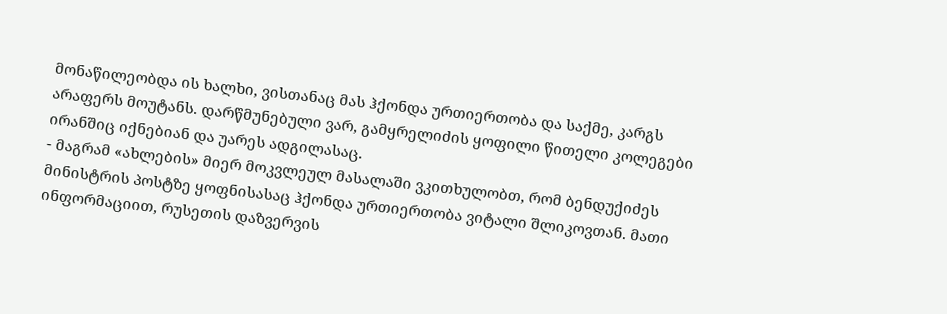მონაწილეობდა ის ხალხი, ვისთანაც მას ჰქონდა ურთიერთობა და საქმე, კარგს არაფერს მოუტანს. დარწმუნებული ვარ, გამყრელიძის ყოფილი წითელი კოლეგები ირანშიც იქნებიან და უარეს ადგილასაც.
- მაგრამ «ახლების» მიერ მოკვლეულ მასალაში ვკითხულობთ, რომ ბენდუქიძეს მინისტრის პოსტზე ყოფნისასაც ჰქონდა ურთიერთობა ვიტალი შლიკოვთან. მათი ინფორმაციით, რუსეთის დაზვერვის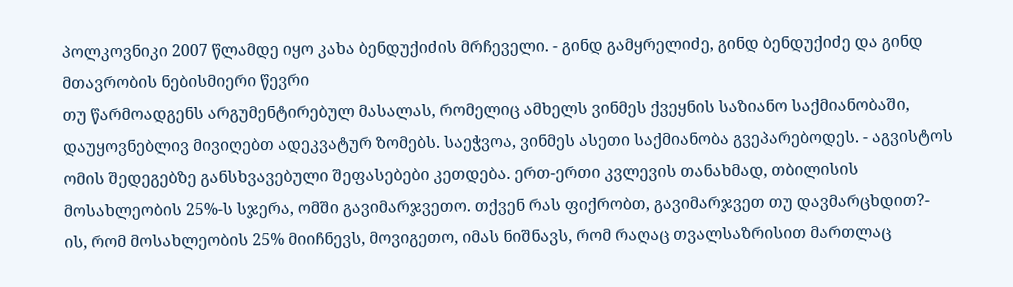პოლკოვნიკი 2007 წლამდე იყო კახა ბენდუქიძის მრჩეველი. - გინდ გამყრელიძე, გინდ ბენდუქიძე და გინდ მთავრობის ნებისმიერი წევრი
თუ წარმოადგენს არგუმენტირებულ მასალას, რომელიც ამხელს ვინმეს ქვეყნის საზიანო საქმიანობაში, დაუყოვნებლივ მივიღებთ ადეკვატურ ზომებს. საეჭვოა, ვინმეს ასეთი საქმიანობა გვეპარებოდეს. - აგვისტოს ომის შედეგებზე განსხვავებული შეფასებები კეთდება. ერთ-ერთი კვლევის თანახმად, თბილისის მოსახლეობის 25%-ს სჯერა, ომში გავიმარჯვეთო. თქვენ რას ფიქრობთ, გავიმარჯვეთ თუ დავმარცხდით?- ის, რომ მოსახლეობის 25% მიიჩნევს, მოვიგეთო, იმას ნიშნავს, რომ რაღაც თვალსაზრისით მართლაც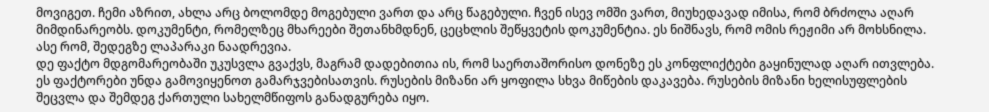მოვიგეთ. ჩემი აზრით, ახლა არც ბოლომდე მოგებული ვართ და არც წაგებული. ჩვენ ისევ ომში ვართ, მიუხედავად იმისა, რომ ბრძოლა აღარ მიმდინარეობს. დოკუმენტი, რომელზეც მხარეები შეთანხმდნენ, ცეცხლის შეწყვეტის დოკუმენტია. ეს ნიშნავს, რომ ომის რეჟიმი არ მოხსნილა. ასე რომ, შედეგზე ლაპარაკი ნაადრევია.
დე ფაქტო მდგომარეობაში უკუსვლა გვაქვს, მაგრამ დადებითია ის, რომ საერთაშორისო დონეზე ეს კონფლიქტები გაყინულად აღარ ითვლება. ეს ფაქტორები უნდა გამოვიყენოთ გამარჯვებისათვის. რუსების მიზანი არ ყოფილა სხვა მიწების დაკავება. რუსების მიზანი ხელისუფლების შეცვლა და შემდეგ ქართული სახელმწიფოს განადგურება იყო.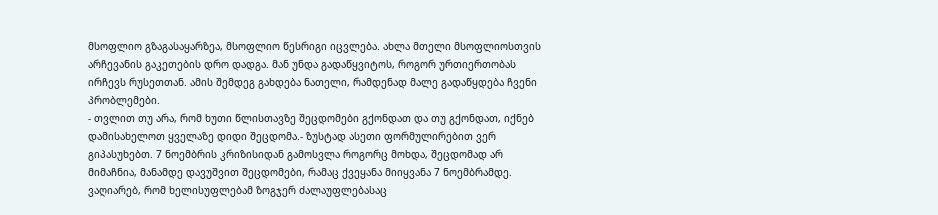მსოფლიო გზაგასაყარზეა, მსოფლიო წესრიგი იცვლება. ახლა მთელი მსოფლიოსთვის არჩევანის გაკეთების დრო დადგა. მან უნდა გადაწყვიტოს, როგორ ურთიერთობას ირჩევს რუსეთთან. ამის შემდეგ გახდება ნათელი, რამდენად მალე გადაწყდება ჩვენი პრობლემები.
- თვლით თუ არა, რომ ხუთი წლისთავზე შეცდომები გქონდათ და თუ გქონდათ, იქნებ დამისახელოთ ყველაზე დიდი შეცდომა.- ზუსტად ასეთი ფორმულირებით ვერ გიპასუხებთ. 7 ნოემბრის კრიზისიდან გამოსვლა როგორც მოხდა, შეცდომად არ მიმაჩნია, მანამდე დავუშვით შეცდომები, რამაც ქვეყანა მიიყვანა 7 ნოემბრამდე. ვაღიარებ, რომ ხელისუფლებამ ზოგჯერ ძალაუფლებასაც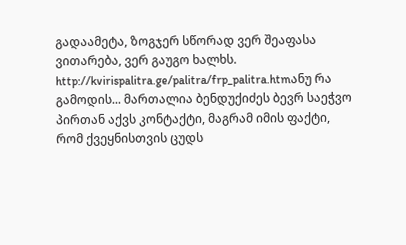გადაამეტა, ზოგჯერ სწორად ვერ შეაფასა ვითარება, ვერ გაუგო ხალხს.
http://kvirispalitra.ge/palitra/frp_palitra.htmანუ რა გამოდის... მართალია ბენდუქიძეს ბევრ საეჭვო პირთან აქვს კონტაქტი, მაგრამ იმის ფაქტი, რომ ქვეყნისთვის ცუდს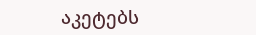აკეტებს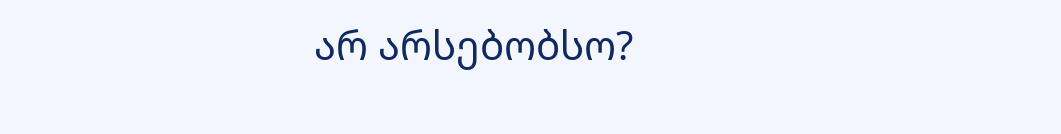არ არსებობსო?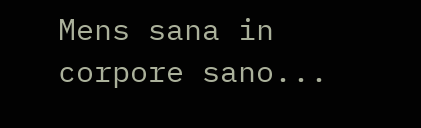Mens sana in corpore sano...